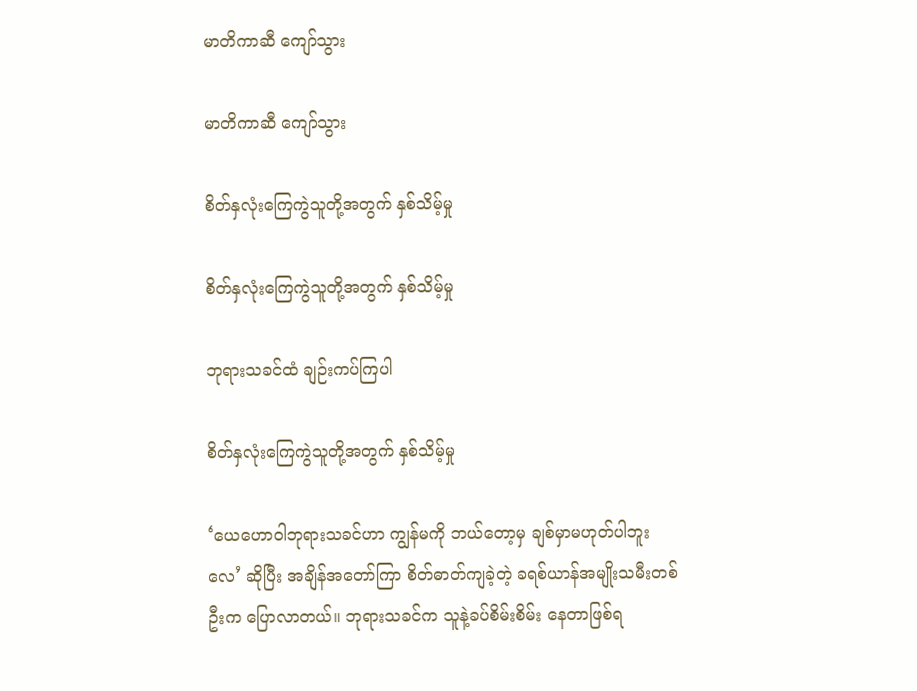မာတိကာဆီ ကျော်သွား

မာတိကာဆီ ကျော်သွား

စိတ်နှလုံးကြေကွဲသူတို့အတွက် နှစ်သိမ့်မှု

စိတ်နှလုံးကြေကွဲသူတို့အတွက် နှစ်သိမ့်မှု

ဘုရားသခင်ထံ ချဉ်းကပ်ကြပါ

စိတ်နှလုံးကြေကွဲသူတို့အတွက် နှစ်သိမ့်မှု

‘ယေဟောဝါဘုရားသခင်ဟာ ကျွန်မကို ဘယ်တော့မှ ချစ်မှာမဟုတ်ပါဘူးလေ’ ဆိုပြီး အချိန်အတော်ကြာ စိတ်ဓာတ်ကျခဲ့တဲ့ ခရစ်ယာန်အမျိုးသမီးတစ်ဦးက ပြောလာတယ်။ ဘုရားသခင်က သူနဲ့ခပ်စိမ်းစိမ်း နေတာဖြစ်ရ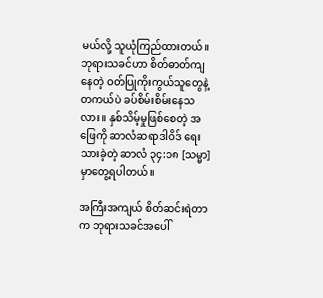မယ်လို့ သူယုံကြည်ထားတယ်။ ဘုရားသခင်ဟာ စိတ်ဓာတ်ကျနေတဲ့ ဝတ်ပြုကိုးကွယ်သူတွေနဲ့ တကယ်ပဲ ခပ်စိမ်းစိမ်းနေသလား။ နှစ်သိမ့်မှုဖြစ်စေတဲ့ အဖြေကို ဆာလံဆရာဒါဝိဒ် ရေးသားခဲ့တဲ့ ဆာလံ ၃၄:၁၈ [သမ္မာ] မှာတွေ့ရပါတယ်။

အကြီးအကျယ် စိတ်ဆင်းရဲတာက ဘုရားသခင်အပေါ်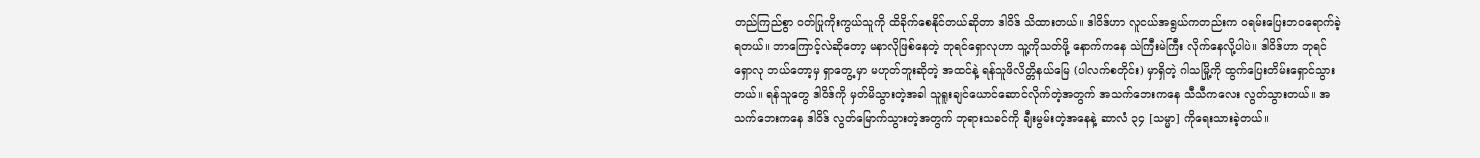တည်ကြည်စွာ ဝတ်ပြုကိုးကွယ်သူကို ထိခိုက်စေနိုင်တယ်ဆိုတာ ဒါဝိဒ် သိထားတယ်။ ဒါဝိဒ်ဟာ လူငယ်အရွယ်ကတည်းက ဝရမ်းပြေးဘဝရောက်ခဲ့ရတယ်။ ဘာကြောင့်လဲဆိုတော့ မနာလိုဖြစ်နေတဲ့ ဘုရင်ရှောလုဟာ သူ့ကိုသတ်ဖို့ နောက်ကနေ သဲကြီးမဲကြီး လိုက်နေလို့ပါပဲ။ ဒါဝိဒ်ဟာ ဘုရင်ရှောလု ဘယ်တော့မှ ရှာတွေ့ မှာ မဟုတ်ဘူးဆိုတဲ့ အထင်နဲ့ ရန်သူဖိလိတ္တိနယ်မြေ (ပါလက်စတိုင်း) မှာရှိတဲ့ ဂါသမြို့ကို ထွက်ပြေးတိမ်းရှောင်သွားတယ်။ ရန်သူတွေ ဒါဝိဒ်ကို မှတ်မိသွားတဲ့အခါ သူရူးချင်ယောင်ဆောင်လိုက်တဲ့အတွက် အသက်ဘေးကနေ သီသီကလေး လွတ်သွားတယ်။ အသက်ဘေးကနေ ဒါဝိဒ် လွတ်မြောက်သွားတဲ့အတွက် ဘုရားသခင်ကို ချီးမွမ်းတဲ့အနေနဲ့ ဆာလံ ၃၄ [သမ္မာ] ကိုရေးသားခဲ့တယ်။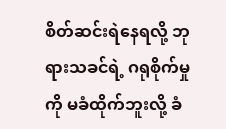စိတ်ဆင်းရဲနေရလို့ ဘုရားသခင်ရဲ့ ဂရုစိုက်မှုကို မခံထိုက်ဘူးလို့ ခံ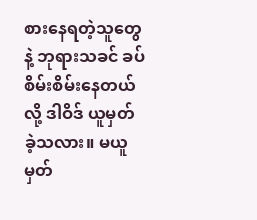စားနေရတဲ့သူတွေနဲ့ ဘုရားသခင် ခပ်စိမ်းစိမ်းနေတယ်လို့ ဒါဝိဒ် ယူမှတ်ခဲ့သလား။ မယူမှတ်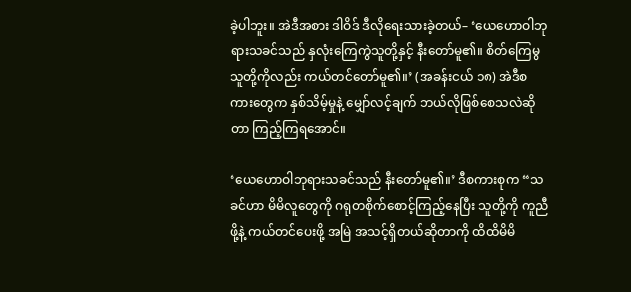ခဲ့ပါဘူး။ အဲဒီအစား ဒါဝိဒ် ဒီလိုရေးသားခဲ့တယ်– ‘ယေဟောဝါဘုရားသခင်သည် နှလုံးကြေကွဲသူတို့နှင့် နီးတော်မူ၏။ စိတ်ကြေမွသူတို့ကိုလည်း ကယ်တင်တော်မူ၏။’ (အခန်းငယ် ၁၈) အဲဒီစကားတွေက နှစ်သိမ့်မှုနဲ့ မျှော်လင့်ချက် ဘယ်လိုဖြစ်စေသလဲဆိုတာ ကြည့်ကြရအောင်။

‘ယေဟောဝါဘုရားသခင်သည် နီးတော်မူ၏။’ ဒီစကားစုက “သခင်ဟာ မိမိလူတွေကို ဂရုတစိုက်စောင့်ကြည့်နေပြီး သူတို့ကို ကူညီဖို့နဲ့ ကယ်တင်ပေးဖို့ အမြဲ အသင့်ရှိတယ်ဆိုတာကို ထိထိမိမိ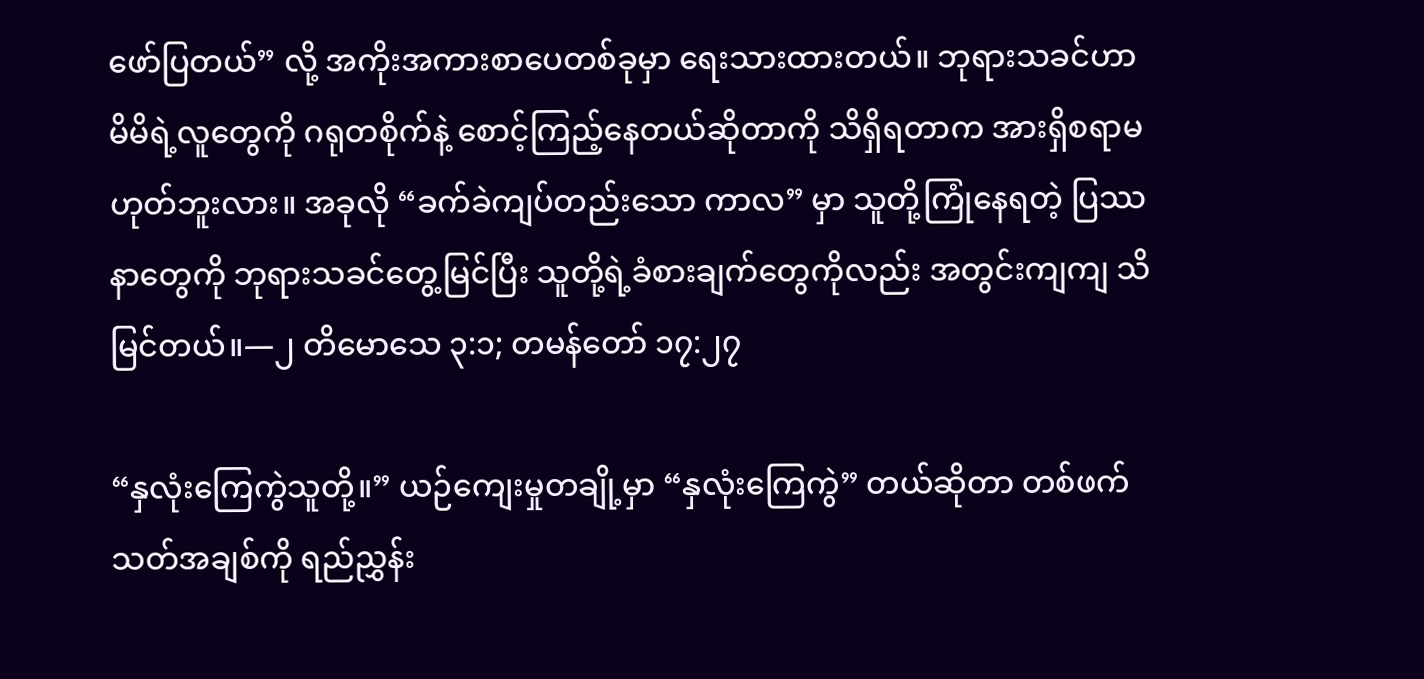ဖော်ပြတယ်” လို့ အကိုးအကားစာပေတစ်ခုမှာ ရေးသားထားတယ်။ ဘုရားသခင်ဟာ မိမိရဲ့လူတွေကို ဂရုတစိုက်နဲ့ စောင့်ကြည့်နေတယ်ဆိုတာကို သိရှိရတာက အားရှိစရာမဟုတ်ဘူးလား။ အခုလို “ခက်ခဲကျပ်တည်းသော ကာလ” မှာ သူတို့ကြုံနေရတဲ့ ပြဿနာတွေကို ဘုရားသခင်တွေ့မြင်ပြီး သူတို့ရဲ့ခံစားချက်တွေကိုလည်း အတွင်းကျကျ သိမြင်တယ်။—၂ တိမောသေ ၃:၁; တမန်တော် ၁၇:၂၇

“နှလုံးကြေကွဲသူတို့။” ယဉ်ကျေးမှုတချို့မှာ “နှလုံးကြေကွဲ” တယ်ဆိုတာ တစ်ဖက်သတ်အချစ်ကို ရည်ညွှန်း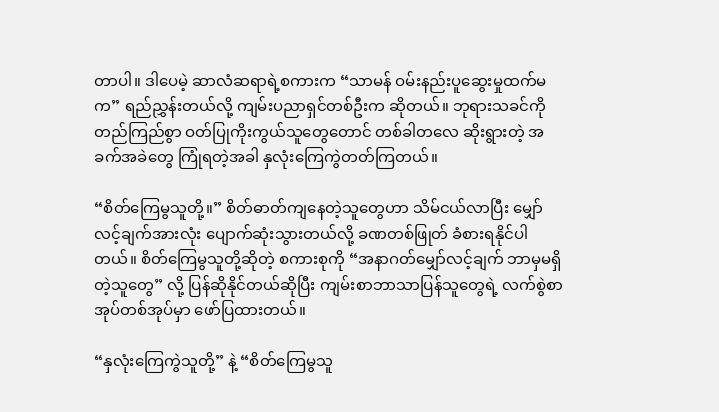တာပါ။ ဒါပေမဲ့ ဆာလံဆရာရဲ့စကားက “သာမန် ဝမ်းနည်းပူဆွေးမှုထက်မက” ရည်ညွှန်းတယ်လို့ ကျမ်းပညာရှင်တစ်ဦးက ဆိုတယ်။ ဘုရားသခင်ကိုတည်ကြည်စွာ ဝတ်ပြုကိုးကွယ်သူတွေတောင် တစ်ခါတလေ ဆိုးရွားတဲ့ အခက်အခဲတွေ ကြုံရတဲ့အခါ နှလုံးကြေကွဲတတ်ကြတယ်။

“စိတ်ကြေမွသူတို့။” စိတ်ဓာတ်ကျနေတဲ့သူတွေဟာ သိမ်ငယ်လာပြီး မျှော်လင့်ချက်အားလုံး ပျောက်ဆုံးသွားတယ်လို့ ခဏတစ်ဖြုတ် ခံစားရနိုင်ပါတယ်။ စိတ်ကြေမွသူတို့ဆိုတဲ့ စကားစုကို “အနာဂတ်မျှော်လင့်ချက် ဘာမှမရှိတဲ့သူတွေ” လို့ ပြန်ဆိုနိုင်တယ်ဆိုပြီး ကျမ်းစာဘာသာပြန်သူတွေရဲ့ လက်စွဲစာအုပ်တစ်အုပ်မှာ ဖော်ပြထားတယ်။

“နှလုံးကြေကွဲသူတို့” နဲ့ “စိတ်ကြေမွသူ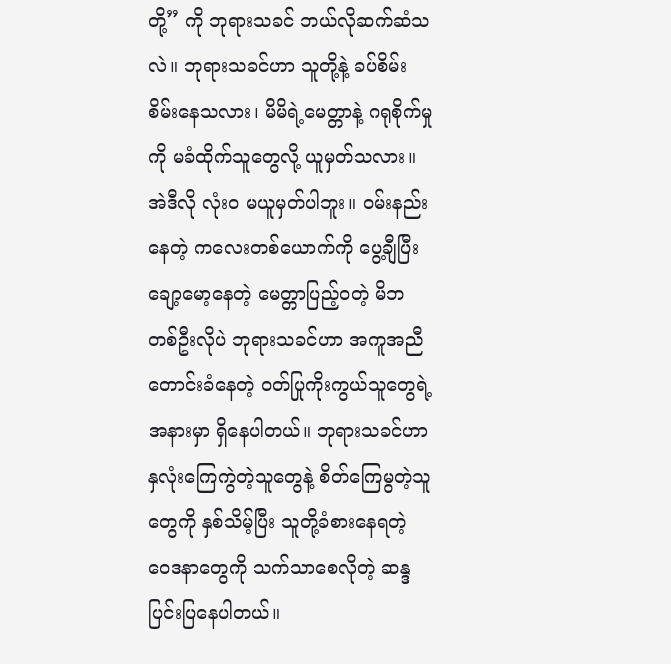တို့” ကို ဘုရားသခင် ဘယ်လိုဆက်ဆံသလဲ။ ဘုရားသခင်ဟာ သူတို့နဲ့ ခပ်စိမ်းစိမ်းနေသလား၊ မိမိရဲ့မေတ္တာနဲ့ ဂရုစိုက်မှုကို မခံထိုက်သူတွေလို့ ယူမှတ်သလား။ အဲဒီလို လုံးဝ မယူမှတ်ပါဘူး။ ဝမ်းနည်းနေတဲ့ ကလေးတစ်ယောက်ကို ပွေ့ချီပြီး ချော့မော့နေတဲ့ မေတ္တာပြည့်ဝတဲ့ မိဘတစ်ဦးလိုပဲ ဘုရားသခင်ဟာ အကူအညီတောင်းခံနေတဲ့ ဝတ်ပြုကိုးကွယ်သူတွေရဲ့အနားမှာ ရှိနေပါတယ်။ ဘုရားသခင်ဟာ နှလုံးကြေကွဲတဲ့သူတွေနဲ့ စိတ်ကြေမွတဲ့သူတွေကို နှစ်သိမ့်ပြီး သူတို့ခံစားနေရတဲ့ ဝေဒနာတွေကို သက်သာစေလိုတဲ့ ဆန္ဒပြင်းပြနေပါတယ်။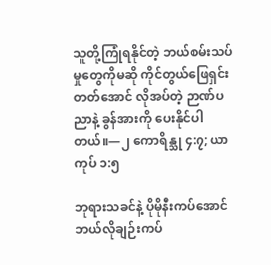သူတို့ကြုံရနိုင်တဲ့ ဘယ်စမ်းသပ်မှုတွေကိုမဆို ကိုင်တွယ်ဖြေရှင်းတတ်အောင် လိုအပ်တဲ့ ဉာဏ်ပညာနဲ့ ခွန်အားကို ပေးနိုင်ပါတယ်။—၂ ကောရိန္သု ၄:၇; ယာကုပ် ၁:၅

ဘုရားသခင်နဲ့ ပိုမိုနီးကပ်အောင် ဘယ်လိုချဉ်းကပ်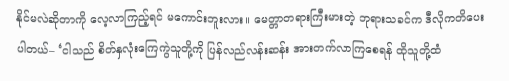နိုင်မလဲဆိုတာကို လေ့လာကြည့်ရင် မကောင်းဘူးလား။ မေတ္တာတရားကြီးမားတဲ့ ဘုရားသခင်က ဒီလိုကတိပေးပါတယ်– ‘ငါသည် စိတ်နှလုံးကြေကွဲသူတို့ကို ပြန်လည်လန်းဆန်း အားတက်လာကြစေရန် ထိုသူတို့ထံ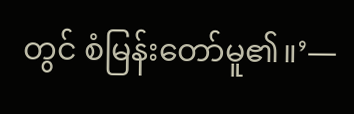တွင် စံမြန်းတော်မူ၏။’—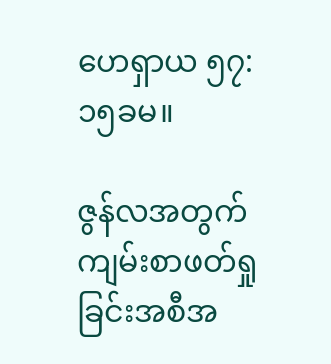ဟေရှာယ ၅၇:၁၅ခမ။

ဇွန်လအတွက် ကျမ်းစာဖတ်ရှုခြင်းအစီအ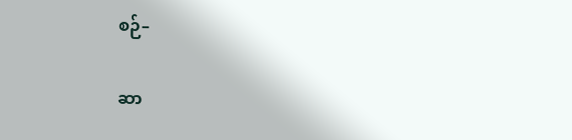စဉ်–

ဆာ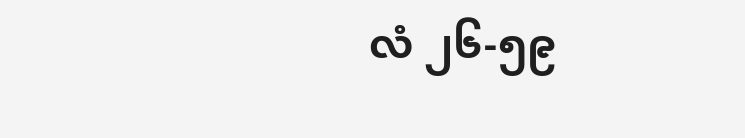လံ ၂၆-၅၉